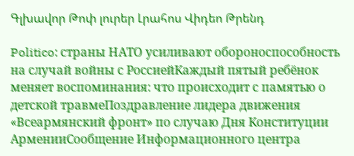Գլխավոր Թոփ լուրեր Լրահոս Վիդեո Թրենդ

Politico: страны НАТО усиливают обороноспособность на случай войны с РоссиейКаждый пятый ребёнок меняет воспоминания: что происходит с памятью о детской травмеПоздравление лидера движения «Всеармянский фронт» по случаю Дня Конституции АрменииСообщение Информационного центра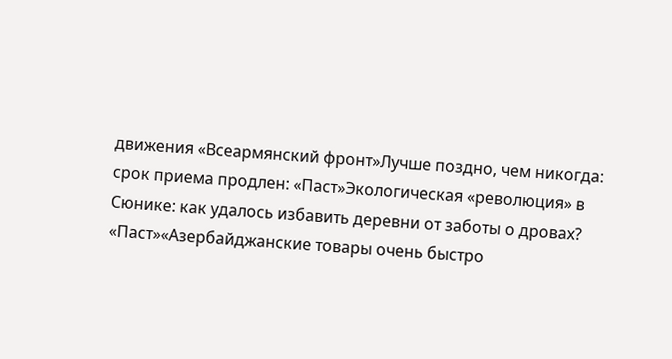движения «Всеармянский фронт»Лучше поздно, чем никогда: срок приема продлен: «Паст»Экологическая «революция» в Сюнике: как удалось избавить деревни от заботы о дровах? «Паст»«Азербайджанские товары очень быстро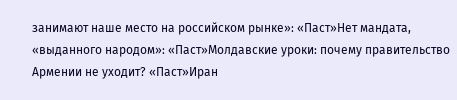занимают наше место на российском рынке»: «Паст»Нет мандата, «выданного народом»: «Паст»Молдавские уроки: почему правительство Армении не уходит? «Паст»Иран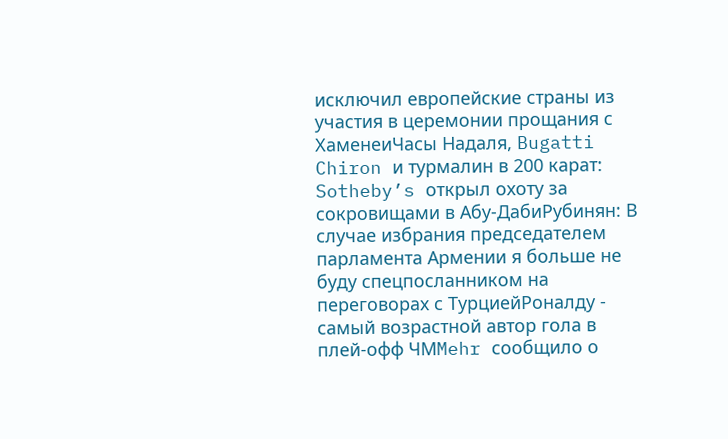исключил европейские страны из участия в церемонии прощания с ХаменеиЧасы Надаля, Bugatti Chiron и турмалин в 200 карат: Sotheby’s открыл охоту за сокровищами в Абу-ДабиРубинян: В случае избрания председателем парламента Армении я больше не буду спецпосланником на переговорах с ТурциейРоналду - самый возрастной автор гола в плей-офф ЧМMehr сообщило о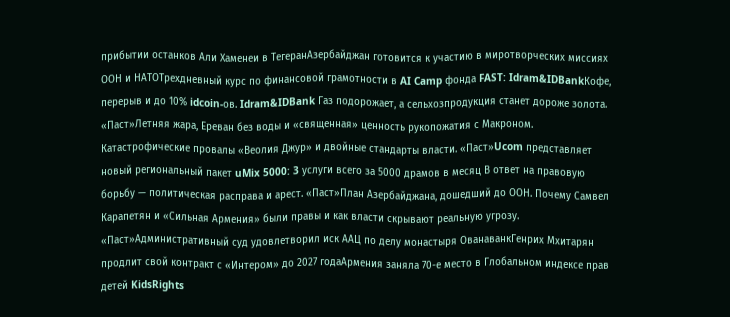прибытии останков Али Хаменеи в ТегеранАзербайджан готовится к участию в миротворческих миссиях ООН и НАТОТрехдневный курс по финансовой грамотности в AI Camp фонда FAST: Idram&IDBankКофе, перерыв и до 10% idcoin-ов. Idram&IDBank Газ подорожает, а сельхозпродукция станет дороже золота. «Паст»Летняя жара, Ереван без воды и «священная» ценность рукопожатия с Макроном. Катастрофические провалы «Веолия Джур» и двойные стандарты власти. «Паст»Ucom представляет новый региональный пакет uMix 5000: 3 услуги всего за 5000 драмов в месяц В ответ на правовую борьбу — политическая расправа и арест. «Паст»План Азербайджана, дошедший до ООН. Почему Самвел Карапетян и «Сильная Армения» были правы и как власти скрывают реальную угрозу. «Паст»Административный суд удовлетворил иск ААЦ по делу монастыря ОванаванкГенрих Мхитарян продлит свой контракт с «Интером» до 2027 годаАрмения заняла 70-е место в Глобальном индексе прав детей KidsRights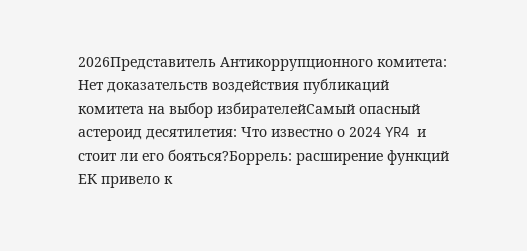2026Представитель Антикоррупционного комитета: Нет доказательств воздействия публикаций комитета на выбор избирателейСамый опасный астероид десятилетия: Что известно о 2024 YR4 и стоит ли его бояться?Боррель: расширение функций ЕК привело к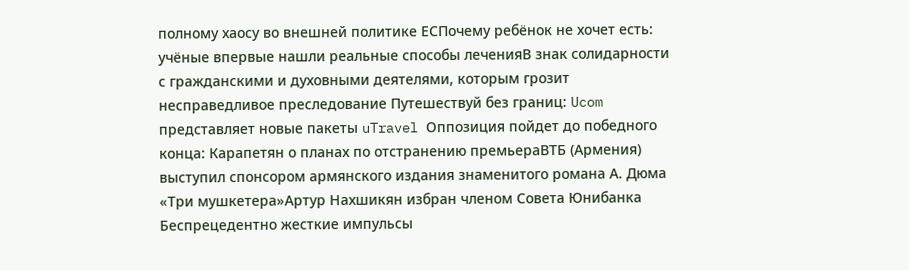полному хаосу во внешней политике ЕСПочему ребёнок не хочет есть: учёные впервые нашли реальные способы леченияВ знак солидарности с гражданскими и духовными деятелями, которым грозит несправедливое преследование Путешествуй без границ: Ucom представляет новые пакеты uTravel Оппозиция пойдет до победного конца: Карапетян о планах по отстранению премьераВТБ (Армения) выступил спонсором армянского издания знаменитого романа А. Дюма «Три мушкетера»Артур Нахшикян избран членом Совета Юнибанка Беспрецедентно жесткие импульсы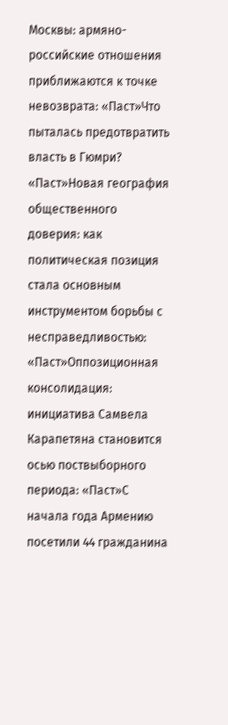Москвы: армяно-российские отношения приближаются к точке невозврата: «Паст»Что пыталась предотвратить власть в Гюмри? «Паст»Новая география общественного доверия: как политическая позиция стала основным инструментом борьбы с несправедливостью: «Паст»Оппозиционная консолидация: инициатива Самвела Карапетяна становится осью поствыборного периода: «Паст»С начала года Армению посетили 44 гражданина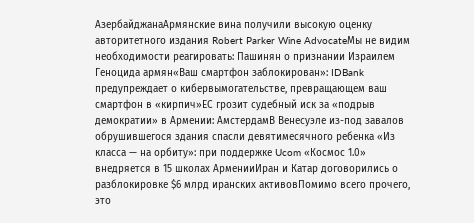АзербайджанаАрмянские вина получили высокую оценку авторитетного издания Robert Parker Wine AdvocateМы не видим необходимости реагировать: Пашинян о признании Израилем Геноцида армян«Ваш смартфон заблокирован»: IDBank предупреждает о кибервымогательстве, превращающем ваш смартфон в «кирпич»ЕС грозит судебный иск за «подрыв демократии» в Армении: АмстердамВ Венесуэле из-под завалов обрушившегося здания спасли девятимесячного ребенка «Из класса — на орбиту»: при поддержке Ucom «Космос 1.0» внедряется в 15 школах АрменииИран и Катар договорились о разблокировке $6 млрд иранских активовПомимо всего прочего, это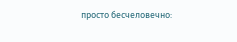просто бесчеловечно: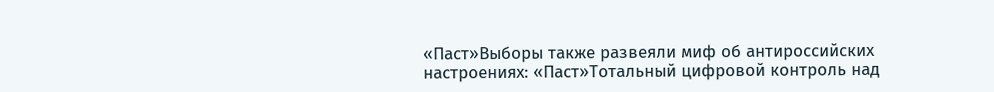«Паст»Выборы также развеяли миф об антироссийских настроениях: «Паст»Тотальный цифровой контроль над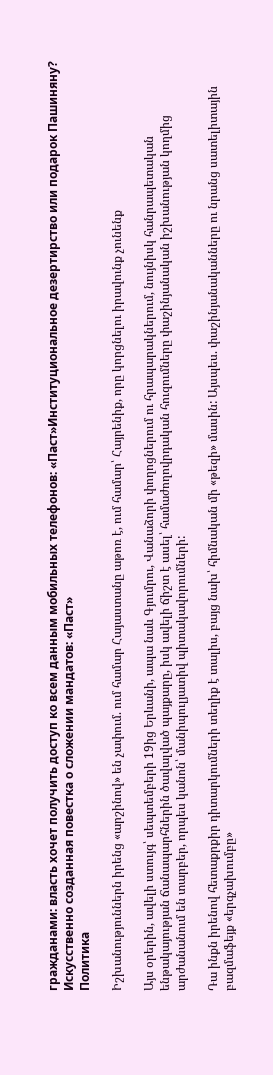гражданами: власть хочет получить доступ ко всем данным мобильных телефонов: «Паст»Институциональное дезертирство или подарок Пашиняну? Искусственно созданная повестка о сложении мандатов: «Паст»
Политика

Իշխանություններն իրենց «արշինով» են չափում. ում համար Հայաստանը աթոռ է, ում համար՝ Հայրենիք, որը կորցնելու իրավունք չունենք

Այս օրերին, ավելի ստույգ՝ սեպտեմբերի 19ից Երևանի, ապա նաև Գյումրու, Վանաձորի փողոցներում ու հրապարակներում, նույնիսկ հանրապետական ենթակայության ճանապարհներին ծավալված պայքարը, իսկ ավելի ճիշտ է ասել՝ համաժողովրդական հուզումները փաշինյանական իշխանության կողմից արժանանում են տարբեր, որպես կանոն՝ մանիպուլյատիվ պիտակավորումների:

Դա ինքն իրենով հետաքրքիր դիտարկումների տեղիք է տալիս, բայց նախ՝ հիմնական մի «թեզի» մասին: Այսպես. փաշինյանականները ու նրանց սատելիտային բազմաֆեյք «երգչախումբը»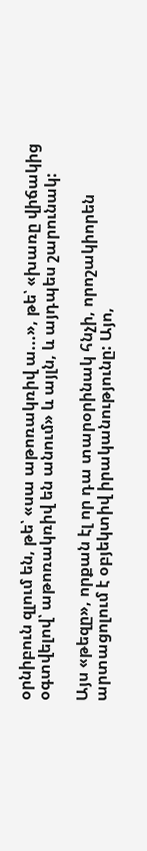օրնիբուն զլում են, թե՝ «սա աթոռակռիվ ա...», թե՝ «խառը վիճակից օգտվելով՝ աթոռակռիվ են անում» և այլն, և այդպես շարունակ:

Այս «թեզը», որքան էլ որ դա տարօրինակ հնչի, որոշակիորեն արտացոլում է օբյեկտիվ իրականությունը: Այո,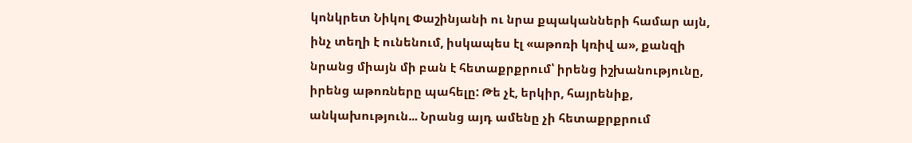կոնկրետ Նիկոլ Փաշինյանի ու նրա քպականների համար այն, ինչ տեղի է ունենում, իսկապես էլ «աթոռի կռիվ ա», քանզի նրանց միայն մի բան է հետաքրքրում՝ իրենց իշխանությունը, իրենց աթոռները պահելը: Թե չէ, երկիր, հայրենիք, անկախություն... Նրանց այդ ամենը չի հետաքրքրում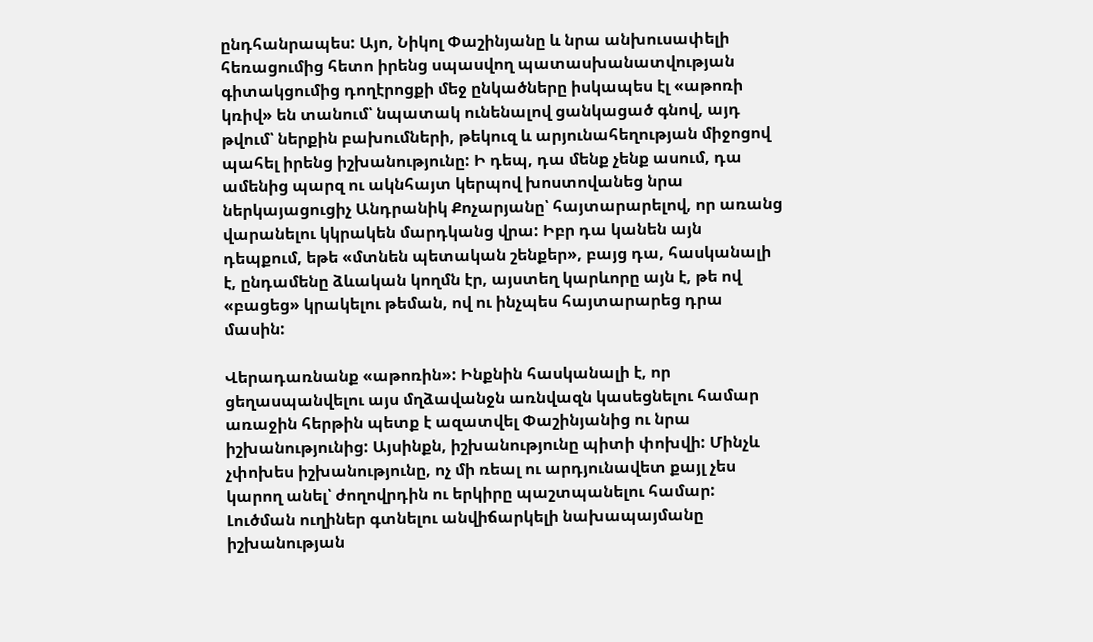ընդհանրապես: Այո, Նիկոլ Փաշինյանը և նրա անխուսափելի հեռացումից հետո իրենց սպասվող պատասխանատվության գիտակցումից դողէրոցքի մեջ ընկածները իսկապես էլ «աթոռի կռիվ» են տանում՝ նպատակ ունենալով ցանկացած գնով, այդ թվում՝ ներքին բախումների, թեկուզ և արյունահեղության միջոցով պահել իրենց իշխանությունը: Ի դեպ, դա մենք չենք ասում, դա ամենից պարզ ու ակնհայտ կերպով խոստովանեց նրա ներկայացուցիչ Անդրանիկ Քոչարյանը՝ հայտարարելով, որ առանց վարանելու կկրակեն մարդկանց վրա: Իբր դա կանեն այն դեպքում, եթե «մտնեն պետական շենքեր», բայց դա, հասկանալի է, ընդամենը ձևական կողմն էր, այստեղ կարևորը այն է, թե ով «բացեց» կրակելու թեման, ով ու ինչպես հայտարարեց դրա մասին:

Վերադառնանք «աթոռին»: Ինքնին հասկանալի է, որ ցեղասպանվելու այս մղձավանջն առնվազն կասեցնելու համար առաջին հերթին պետք է ազատվել Փաշինյանից ու նրա իշխանությունից: Այսինքն, իշխանությունը պիտի փոխվի: Մինչև չփոխես իշխանությունը, ոչ մի ռեալ ու արդյունավետ քայլ չես կարող անել՝ ժողովրդին ու երկիրը պաշտպանելու համար: Լուծման ուղիներ գտնելու անվիճարկելի նախապայմանը իշխանության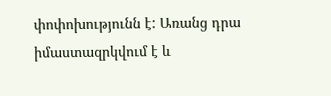փոփոխությունն է: Առանց դրա իմաստազրկվում է և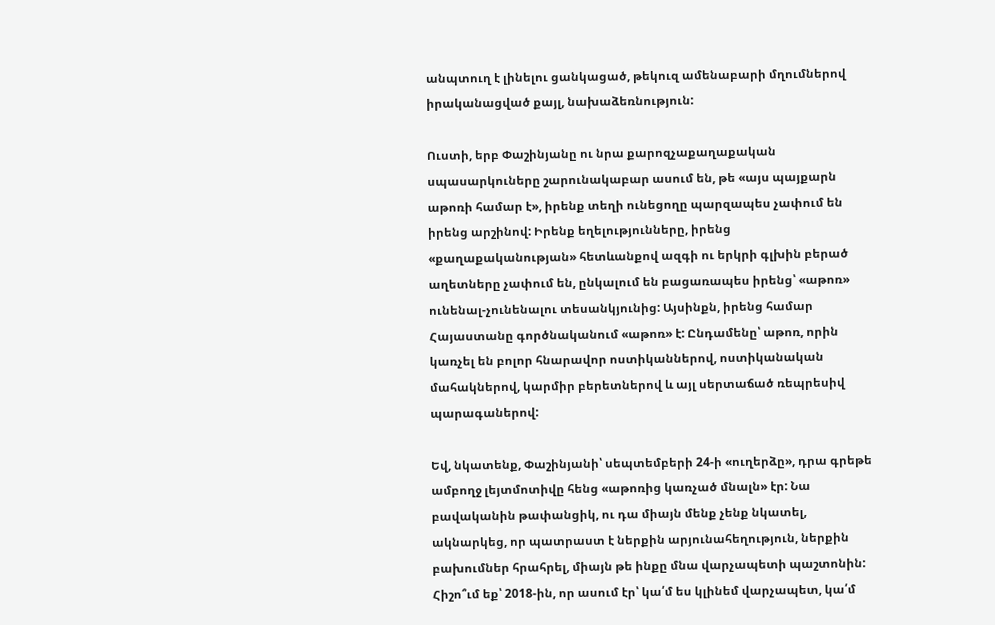անպտուղ է լինելու ցանկացած, թեկուզ ամենաբարի մղումներով իրականացված քայլ, նախաձեռնություն:

Ուստի, երբ Փաշինյանը ու նրա քարոզչաքաղաքական սպասարկուները շարունակաբար ասում են, թե «այս պայքարն աթոռի համար է», իրենք տեղի ունեցողը պարզապես չափում են իրենց արշինով: Իրենք եղելությունները, իրենց «քաղաքականության» հետևանքով ազգի ու երկրի գլխին բերած աղետները չափում են, ընկալում են բացառապես իրենց՝ «աթոռ» ունենալ-չունենալու տեսանկյունից: Այսինքն, իրենց համար Հայաստանը գործնականում «աթոռ» է: Ընդամենը՝ աթոռ, որին կառչել են բոլոր հնարավոր ոստիկաններով, ոստիկանական մահակներով, կարմիր բերետներով և այլ սերտաճած ռեպրեսիվ պարագաներով:

Եվ, նկատենք, Փաշինյանի՝ սեպտեմբերի 24-ի «ուղերձը», դրա գրեթե ամբողջ լեյտմոտիվը հենց «աթոռից կառչած մնալն» էր: Նա բավականին թափանցիկ, ու դա միայն մենք չենք նկատել, ակնարկեց, որ պատրաստ է ներքին արյունահեղություն, ներքին բախումներ հրահրել, միայն թե ինքը մնա վարչապետի պաշտոնին: Հիշո՞ւմ եք՝ 2018-ին, որ ասում էր՝ կա՛մ ես կլինեմ վարչապետ, կա՛մ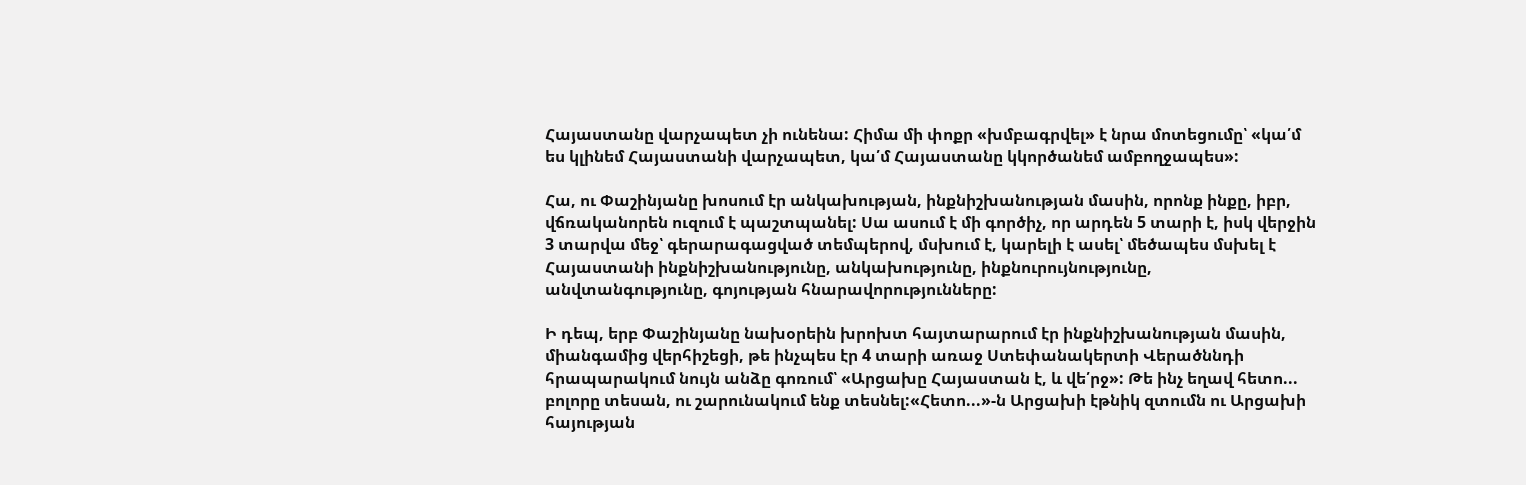Հայաստանը վարչապետ չի ունենա: Հիմա մի փոքր «խմբագրվել» է նրա մոտեցումը՝ «կա՛մ ես կլինեմ Հայաստանի վարչապետ, կա՛մ Հայաստանը կկործանեմ ամբողջապես»:

Հա, ու Փաշինյանը խոսում էր անկախության, ինքնիշխանության մասին, որոնք ինքը, իբր, վճռականորեն ուզում է պաշտպանել: Սա ասում է մի գործիչ, որ արդեն 5 տարի է, իսկ վերջին 3 տարվա մեջ՝ գերարագացված տեմպերով, մսխում է, կարելի է ասել՝ մեծապես մսխել է Հայաստանի ինքնիշխանությունը, անկախությունը, ինքնուրույնությունը, անվտանգությունը, գոյության հնարավորությունները:

Ի դեպ, երբ Փաշինյանը նախօրեին խրոխտ հայտարարում էր ինքնիշխանության մասին, միանգամից վերհիշեցի, թե ինչպես էր 4 տարի առաջ Ստեփանակերտի Վերածննդի հրապարակում նույն անձը գոռում՝ «Արցախը Հայաստան է, և վե՛րջ»: Թե ինչ եղավ հետո... բոլորը տեսան, ու շարունակում ենք տեսնել:«Հետո...»-ն Արցախի էթնիկ զտումն ու Արցախի հայության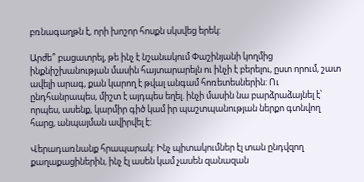բռնագաղթն է, որի խոշոր հոսքն սկսվեց երեկ:

Արժե՞ բացատրել, թե ինչ է նշանակում Փաշինյանի կողմից ինքնիշխանության մասին հայտարարելն ու ինչի է բերելու, ըստ որում, շատ ավելի արագ, քան կարող է թվալ անգամ հոռետեսներին: Ու ընդհանրապես, միշտ է այդպես եղել. ինչի մասին նա բարձրաձայնել է՝ որպես, ասենք, կարմիր գիծ կամ իր պաշտպանության ներքո գտնվող հարց, անպայման ավիրվել է:

Վերադառնանք հրապարակ: Ինչ պիտակումներ էլ տան ընդվզող քաղաքացիներին, ինչ էլ ասեն կամ չասեն զանազան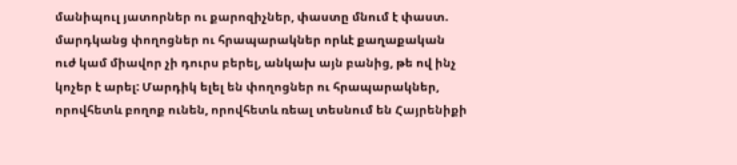մանիպուլ յատորներ ու քարոզիչներ, փաստը մնում է փաստ. մարդկանց փողոցներ ու հրապարակներ որևէ քաղաքական ուժ կամ միավոր չի դուրս բերել, անկախ այն բանից, թե ով ինչ կոչեր է արել: Մարդիկ ելել են փողոցներ ու հրապարակներ, որովհետև բողոք ունեն, որովհետև ռեալ տեսնում են Հայրենիքի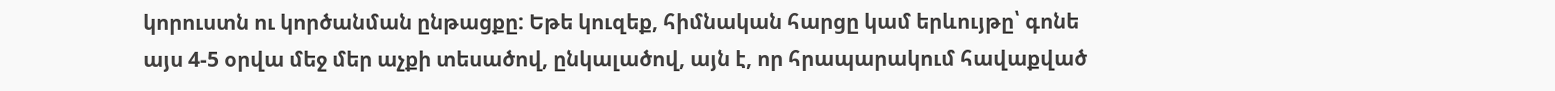կորուստն ու կործանման ընթացքը: Եթե կուզեք, հիմնական հարցը կամ երևույթը՝ գոնե այս 4-5 օրվա մեջ մեր աչքի տեսածով, ընկալածով, այն է, որ հրապարակում հավաքված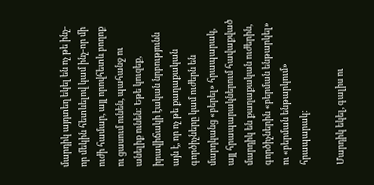մարդիկ այդտեղ եկել են ոչ թե ինչ-որ մեկին հետևելով կամ ինչ-որ մի ուժի համար, այլ որովհետև բողոք ու ցասում ունեն, պահանջ ու անելիք ունեն: Եթե կուզեք, իրավիճակի էական նրբությունն այն է, որ ոչ թե քաղաքական գործիչները կամ ուժերն են մարդկանց «բերել» հրապարակ, այլ հրապարակներում հավաքված մարդիկ են քաղաքական ուժերին, գործիչներին «բերման ենթարկել» ու «բերման ենթարկում» հրապարակ:

Մարդիկ եկել, գալիս ու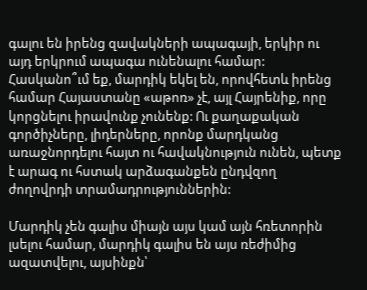գալու են իրենց զավակների ապագայի, երկիր ու այդ երկրում ապագա ունենալու համար: Հասկանո՞ւմ եք, մարդիկ եկել են, որովհետև իրենց համար Հայաստանը «աթոռ» չէ, այլ Հայրենիք, որը կորցնելու իրավունք չունենք: Ու քաղաքական գործիչները, լիդերները, որոնք մարդկանց առաջնորդելու հայտ ու հավակնություն ունեն, պետք է արագ ու հստակ արձագանքեն ընդվզող ժողովրդի տրամադրություններին:

Մարդիկ չեն գալիս միայն այս կամ այն հռետորին լսելու համար, մարդիկ գալիս են այս ռեժիմից ազատվելու, այսինքն՝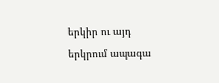երկիր ու այդ երկրում ապագա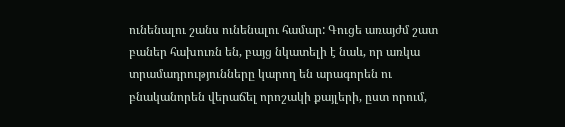ունենալու շանս ունենալու համար: Գուցե առայժմ շատ բաներ հախուռն են, բայց նկատելի է նաև, որ առկա տրամադրությունները կարող են արագորեն ու բնականորեն վերաճել որոշակի քայլերի, ըստ որում,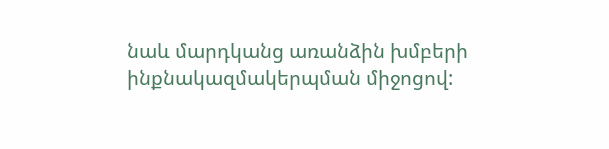նաև մարդկանց առանձին խմբերի ինքնակազմակերպման միջոցով: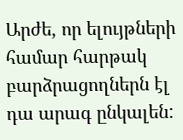Արժե, որ ելույթների համար հարթակ բարձրացողներն էլ դա արագ ընկալեն: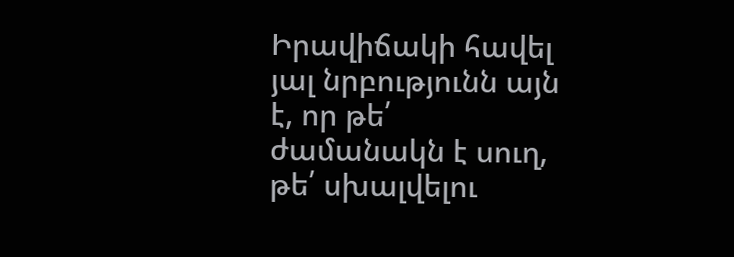Իրավիճակի հավել յալ նրբությունն այն է, որ թե՛ ժամանակն է սուղ, թե՛ սխալվելու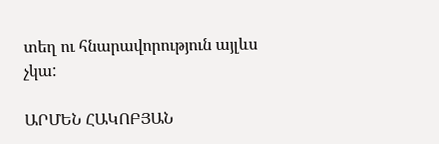տեղ ու հնարավորություն այլևս չկա:

ԱՐՄԵՆ ՀԱԿՈԲՅԱՆ